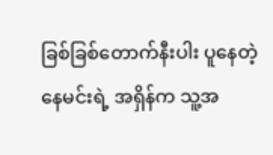ခြစ်ခြစ်တောက်နီးပါး ပူနေတဲ့ နေမင်းရဲ့ အရှိန်က သူ့အ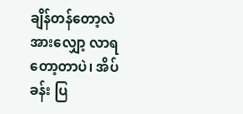ချိန်တန်တော့လဲ အားလျှော့ လာရတော့တာပဲ၊ အိပ်ခန်း ပြ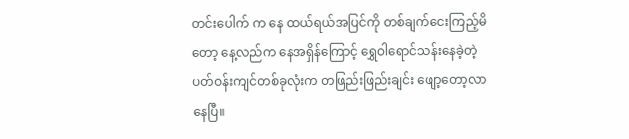တင်းပေါက် က နေ ထယ်ရယ်အပြင်ကို တစ်ချက်ငေးကြည့်မိတော့ နေ့လည်က နေအရှိန်ကြောင့် ရွှေဝါရောင်သန်းနေခဲ့တဲ့ ပတ်ဝန်းကျင်တစ်ခုလုံးက တဖြည်းဖြည်းချင်း ဖျော့တော့လာ နေပြီ။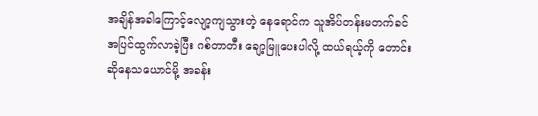အချိန်အခါကြောင့်လျော့ကျသွားတဲ့ နေရောင်က သူအိပ်တန်းမတက်ခင် အပြင်ထွက်လာခဲ့ပြီး ဂစ်တာတီး ချော့မြူပေးပါလို့ ထယ်ရယ့်ကို တောင်းဆိုနေသယောင်မို့ အခန်း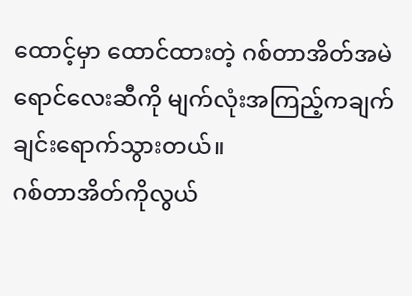ထောင့်မှာ ထောင်ထားတဲ့ ဂစ်တာအိတ်အမဲရောင်လေးဆီကို မျက်လုံးအကြည့်ကချက်ချင်းရောက်သွားတယ်။
ဂစ်တာအိတ်ကိုလွယ်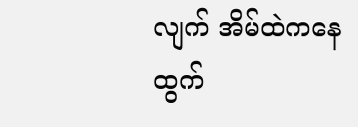လျက် အိမ်ထဲကနေထွက်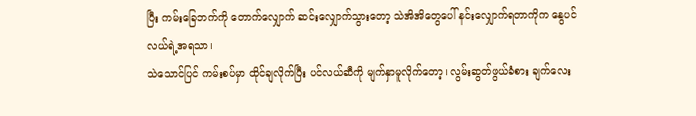ပြီး ကမ်းခြေဘက်ကို တောက်လျှောက် ဆင်းလျှောက်သွားတော့ သဲအိအိတွေပေါ် နင်းလျှောက်ရတာကိုက နွေပင်လယ်ရဲ့အရသာ၊
သဲသောင်ပြင် ကမ်းစပ်မှာ ထိုင်ချလိုက်ပြီး ပင်လယ်ဆီကို မျက်နှာမူလိုက်တော့၊ လွမ်းဆွတ်ဖွယ်ခံစား ချက်လေး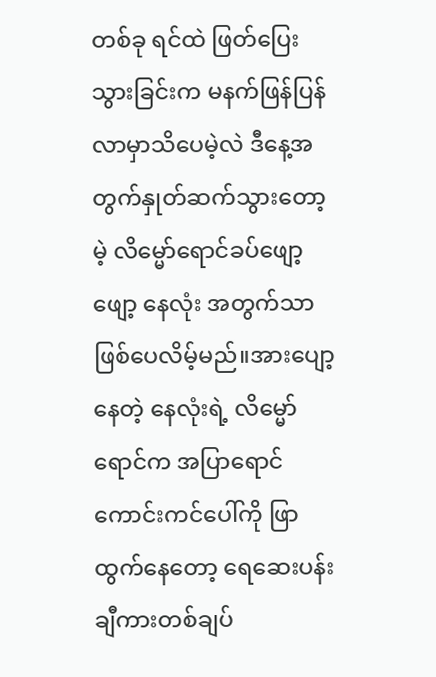တစ်ခု ရင်ထဲ ဖြတ်ပြေးသွားခြင်းက မနက်ဖြန်ပြန်လာမှာသိပေမဲ့လဲ ဒီနေ့အတွက်နှုတ်ဆက်သွားတော့မဲ့ လိမ္မော်ရောင်ခပ်ဖျော့ဖျော့ နေလုံး အတွက်သာဖြစ်ပေလိမ့်မည်။အားပျော့နေတဲ့ နေလုံးရဲ့ လိမ္မော်ရောင်က အပြာရောင်ကောင်းကင်ပေါ်ကို ဖြာထွက်နေတော့ ရေဆေးပန်းချီကားတစ်ချပ်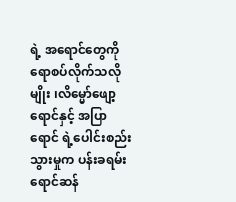ရဲ့ အရောင်တွေကိုရောစပ်လိုက်သလိုမျိုး ၊လိမ္မော်ဖျော့ရောင်နှင့် အပြာရောင် ရဲ့ပေါင်းစည်းသွားမှုက ပန်းခရမ်းရောင်ဆန်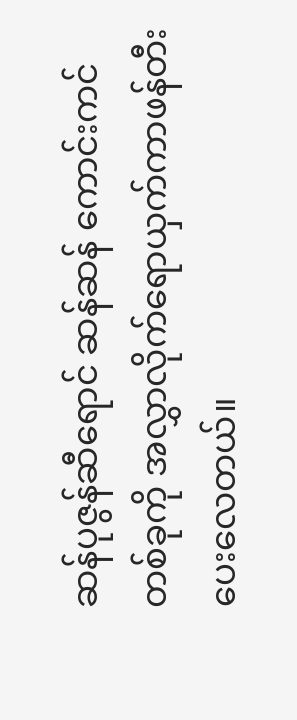ဆန်ပုဇွန်ဆီရောင် ဆန်ဆန် ကောင်းကင်တစ်ခုကို အလွှာလိုက်ရောယှက်ကာဖန်တီးပေးလေတယ်။